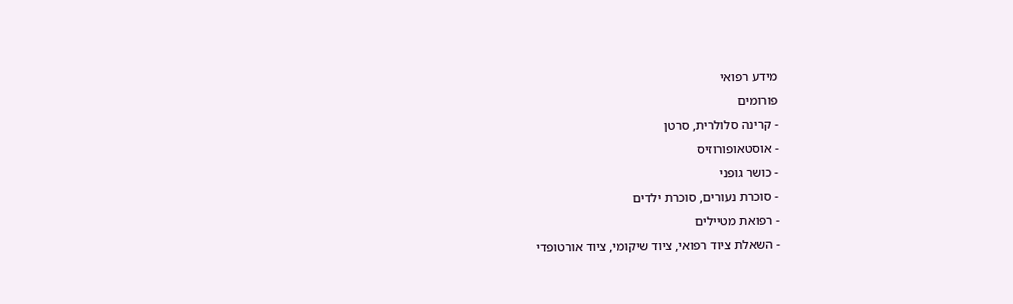מידע רפואי
פורומים
- קרינה סלולרית, סרטן
- אוסטאופורוזיס
- כושר גופני
- סוכרת נעורים, סוכרת ילדים
- רפואת מטיילים
- השאלת ציוד רפואי, ציוד שיקומי, ציוד אורטופדי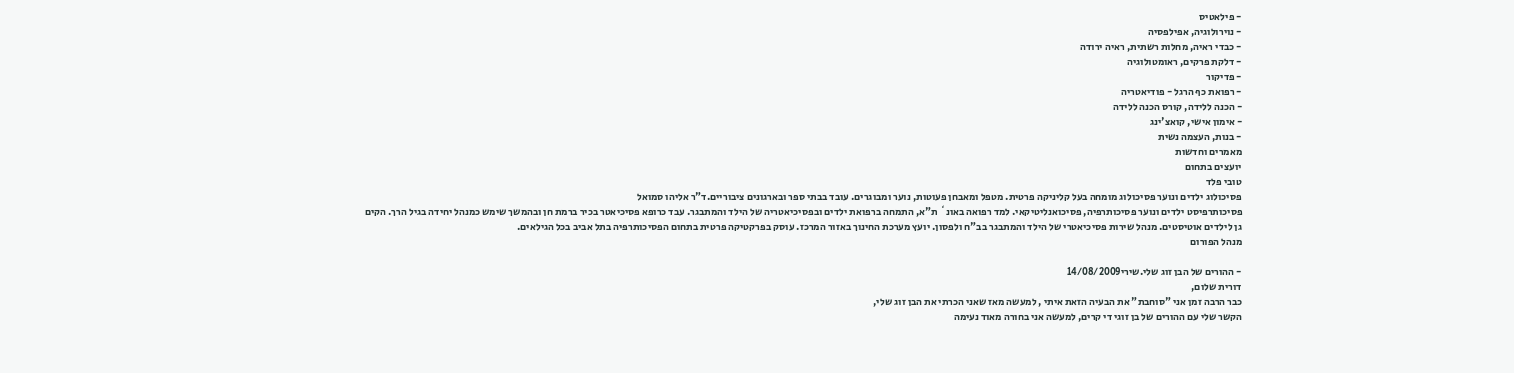- פילאטיס
- נוירולוגיה, אפילפסיה
- כבדי ראיה, מחלות רשתית, ראיה ירודה
- דלקת פרקים, ראומטולוגיה
- פדיקור
- רפואת כף הרגל - פודיאטריה
- הכנה ללידה, קורס הכנה ללידה
- אימון אישי, קואצ'ינג
- בנות, העצמה נשית
מאמרים וחדשות
יועצים בתחום
טובי פלד
פסיכולוג ילדים ונוער פסיכולוג מומחה בעל קליניקה פרטית. מטפל ומאבחן פעוטות, נוער ומבוגרים. עובד בבתי ספר ובארגונים ציבוריים.ד"ר אליהו סמואל
פסיכותרפיסט ילדים ונוער פסיכותרפיה, פסיכואנליטיקאי. למד רפואה באונ` ת"א, התמחה ברפואת ילדים ובפסיכיאטריה של הילד והמתבגר. עבד כרופא פסיכיאטר בכיר ברמת חן ובהמשך שימש כמנהל יחידה בגיל הרך. הקים גן לילדים אוטיסטים. מנהל שירות פסיכיאטרי של הילד והמתבגר בב"ח ולפסון. יועץ מערכת החינוך באזור המרכז. עוסק בפרקטיקה פרטית בתחום הפסיכותרפיה בתל אביב בכל הגילאים.
מנהל הפורום

- ההורים של הבן זוג שלי.שירי14/08/2009
דורית שלום,
כבר הרבה זמן אני "סוחבת" את הבעיה הזאת איתי , למעשה מאז שאני הכרתי את הבן זוג שלי,
הקשר שלי עם ההורים של בן זוגי די קרים, למעשה אני בחורה מאוד נעימה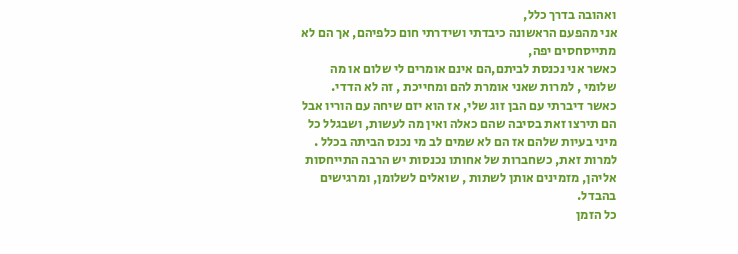ואהובה בדרך כלל,
אני מהפעם הראשונה כיבדתי ושידרתי חום כלפיהם, אך הם לא מתייסחסים יפה,
כאשר אני נכנסת לביתם,הם אינם אומרים לי שלום או מה שלומי , למרות שאני אומרת להם ומחייכת , זה לא הדדי.
כאשר דיברתי עם הבן זוג שלי, אז הוא יזם שיחה עם הוריו אבל הם תירצו זאת בסיבה שהם כאלה ואין מה לעשות, ושבגלל כל מיני בעיות שלהם אז הם לא שמים לב מי נכנס הביתה בכלל .
למרות זאת, כשחברות של אחותו נכנסות יש הרבה התייחסות אליהן, מזמינים אותן לשתות , שואלים לשלומן, ומרגישים בהבדל.
כל הזמן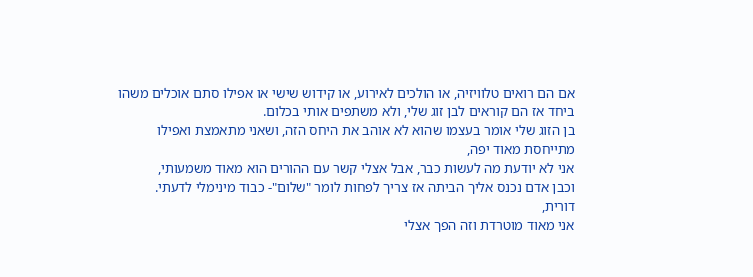אם הם רואים טלוויזיה, או הולכים לאירוע, או קידוש שישי או אפילו סתם אוכלים משהו ביחד אז הם קוראים לבן זוג שלי, ולא משתפים אותי בכלום.
בן הזוג שלי אומר בעצמו שהוא לא אוהב את היחס הזה, ושאני מתאמצת ואפילו מתייחסת מאוד יפה,
אני לא יודעת מה לעשות כבר, אבל אצלי קשר עם ההורים הוא מאוד משמעותי,
וכבן אדם נכנס אליך הביתה אז צריך לפחות לומר "שלום"- כבוד מינימלי לדעתי.
דורית,
אני מאוד מוטרדת וזה הפך אצלי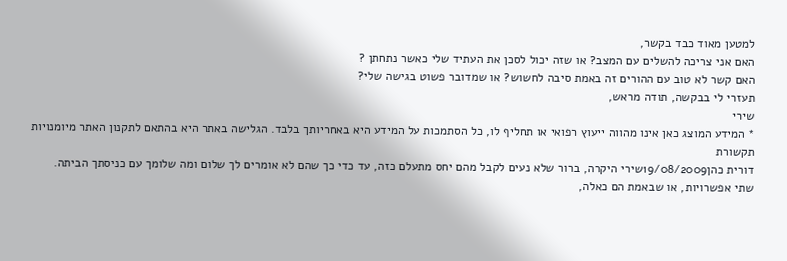למטען מאוד כבד בקשר,
האם אני צריכה להשלים עם המצב? או שזה יכול לסכן את העתיד שלי כאשר נתחתן ?
האם קשר לא טוב עם ההורים זה באמת סיבה לחשוש? או שמדובר פשוט בגישה שלי?
תעזרי לי בבקשה, תודה מראש,
שירי
* המידע המוצג כאן אינו מהווה ייעוץ רפואי או תחליף לו, כל הסתמכות על המידע היא באחריותך בלבד. הגלישה באתר היא בהתאם לתקנון האתר מיומנויות תקשורת
דורית כהן19/08/2009שירי היקרה, ברור שלא נעים לקבל מהם יחס מתעלם כזה, עד כדי כך שהם לא אומרים לך שלום ומה שלומך עם כניסתך הביתה.
שתי אפשרויות, או שבאמת הם כאלה,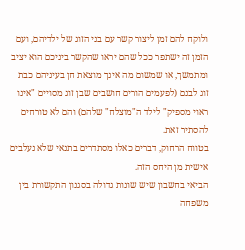ולוקח להם זמן ליצור קשר עם בני הזוג של ילדיהם, ועם הזמן זה ישתפר ככל שהם יראו שהקשר ביניכם הוא יציב ומתמשך, או שמשום מה אינך מוצאת חן בעיניהם כבת זוג לבנם (לפעמים הורים חושבים שבן זוג מסויים "אינו ראוי מספיק" לילד ה"מוצלח" שלהם) והם לא טורחים להסתיר זאת.
בטווח הרחוק, דברים כאלו מסתדרים בתנאי שלא נעלבים אישית מן היחס הזה.
הביאי בחשבון שיש שונות גדולה בסגנון התקשורת בין משפחה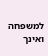למשפחה ואינך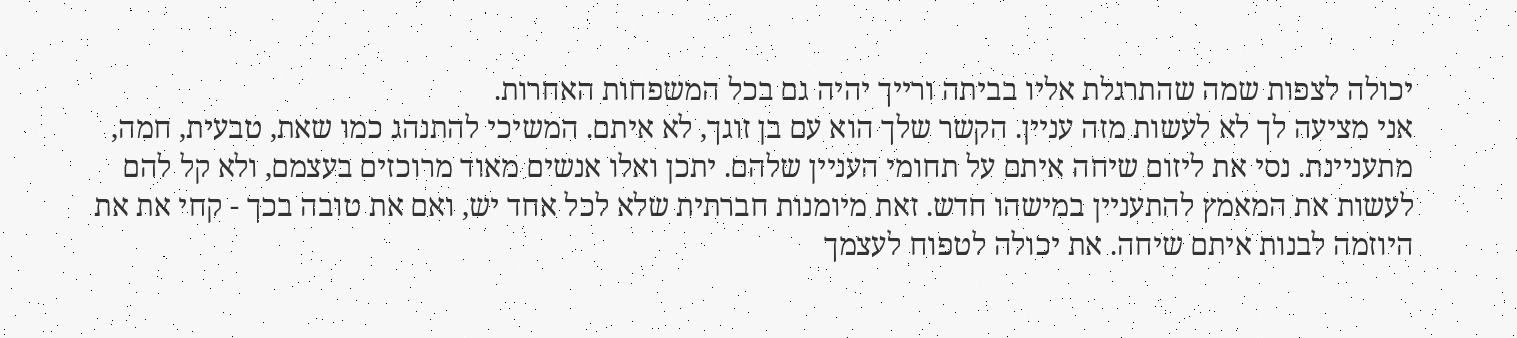יכולה לצפות שמה שהתרגלת אליו בביתה ורייך יהיה גם בכל המשפחות האחרות.
אני מציעה לך לא לעשות מזה עניין. הקשר שלך הוא עם בן זוגך, לא איתם. המשיכי להתנהג כמו שאת, טבעית, חמה, מתעניינת. נסי את ליזום שיחה איתם על תחומי העניין שלהם. יתכן ואלו אנשים מאוד מרוכזים בעצמם, ולא קל להם לעשות את המאמץ להתעניין במישהו חדש. זאת מיומנות חברתית שלא לכל אחד יש, ואם את טובה בכך - קחי את את היוזמה לבנות איתם שיחה. את יכולה לטפוח לעצמך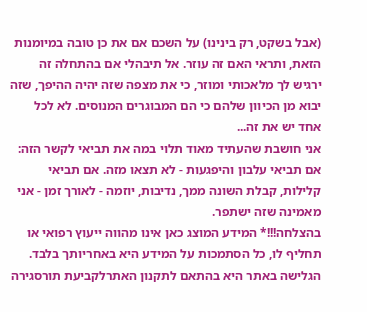(אבל בשקט, רק בינינו) על השכם אם את כן טובה במיומנות הזאת, ותראי האם זה עוזר. אל תיבהלי אם בהתחלה זה ירגיש לך מלאכותי ומוזר, כי את מצפה שזה יהיה ההיפך, שזה יבוא מן הכיוון שלהם כי הם המבוגרים המנוסים. לא לכל אחד יש את זה...
אני חושבת שהעתיד מאוד תלוי במה את תביאי לקשר הזה: אם תביאי עלבון והיפגעות - לא תצאו מזה. אם תביאי קלילות, קבלת השונה ממך, נדיבות, יוזמה - לאורך זמן - אני מאמינה שזה ישתפר.
בהצלחה!!!* המידע המוצג כאן אינו מהווה ייעוץ רפואי או תחליף לו, כל הסתמכות על המידע היא באחריותך בלבד. הגלישה באתר היא בהתאם לתקנון האתרלקביעת תורסגירה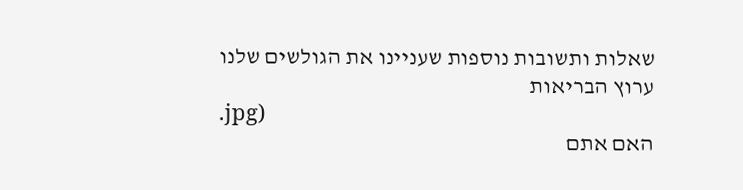שאלות ותשובות נוספות שעניינו את הגולשים שלנו
ערוץ הבריאות
.jpg)
האם אתם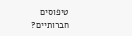טיפוסים חברותיים?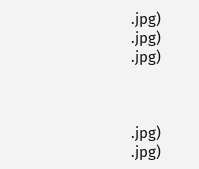.jpg)
.jpg)
.jpg)



.jpg)
.jpg)